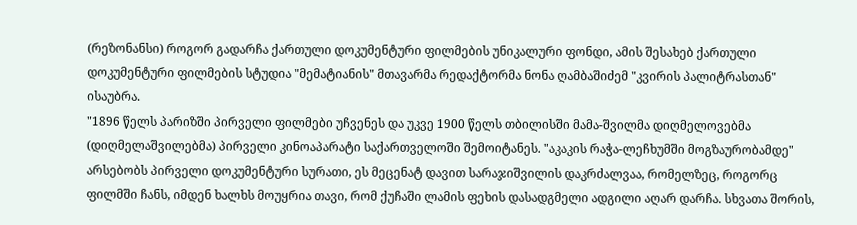(რეზონანსი) როგორ გადარჩა ქართული დოკუმენტური ფილმების უნიკალური ფონდი, ამის შესახებ ქართული დოკუმენტური ფილმების სტუდია "მემატიანის" მთავარმა რედაქტორმა ნონა ღამბაშიძემ "კვირის პალიტრასთან" ისაუბრა.
"1896 წელს პარიზში პირველი ფილმები უჩვენეს და უკვე 1900 წელს თბილისში მამა-შვილმა დიღმელოვებმა (დიღმელაშვილებმა) პირველი კინოაპარატი საქართველოში შემოიტანეს. "აკაკის რაჭა-ლეჩხუმში მოგზაურობამდე" არსებობს პირველი დოკუმენტური სურათი, ეს მეცენატ დავით სარაჯიშვილის დაკრძალვაა, რომელზეც, როგორც ფილმში ჩანს, იმდენ ხალხს მოუყრია თავი, რომ ქუჩაში ლამის ფეხის დასადგმელი ადგილი აღარ დარჩა. სხვათა შორის,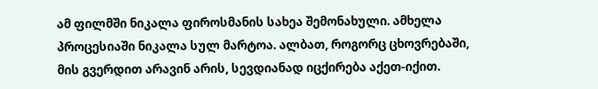ამ ფილმში ნიკალა ფიროსმანის სახეა შემონახული. ამხელა პროცესიაში ნიკალა სულ მარტოა. ალბათ, როგორც ცხოვრებაში, მის გვერდით არავინ არის, სევდიანად იცქირება აქეთ-იქით.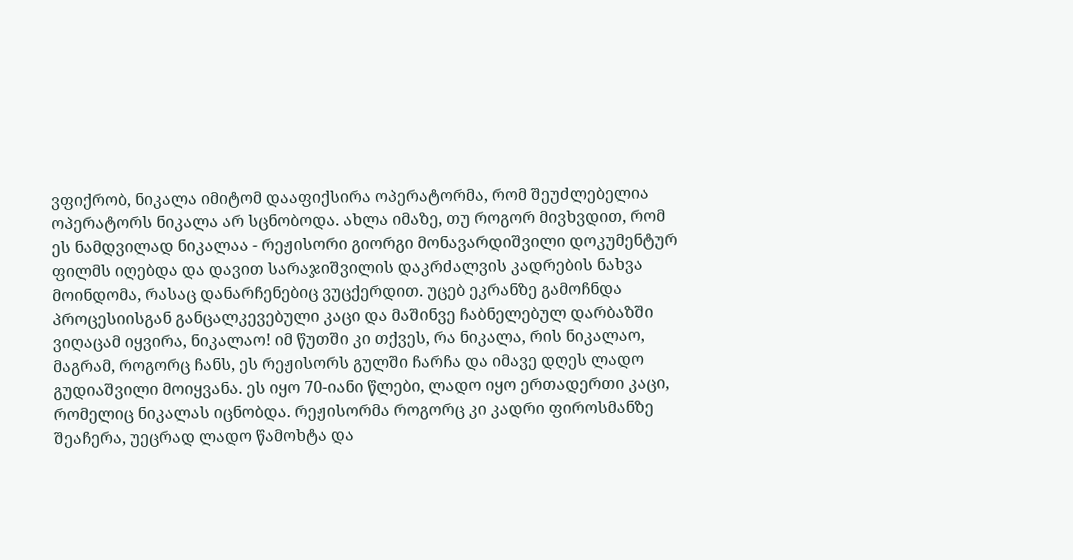ვფიქრობ, ნიკალა იმიტომ დააფიქსირა ოპერატორმა, რომ შეუძლებელია ოპერატორს ნიკალა არ სცნობოდა. ახლა იმაზე, თუ როგორ მივხვდით, რომ ეს ნამდვილად ნიკალაა - რეჟისორი გიორგი მონავარდიშვილი დოკუმენტურ ფილმს იღებდა და დავით სარაჯიშვილის დაკრძალვის კადრების ნახვა მოინდომა, რასაც დანარჩენებიც ვუცქერდით. უცებ ეკრანზე გამოჩნდა პროცესიისგან განცალკევებული კაცი და მაშინვე ჩაბნელებულ დარბაზში ვიღაცამ იყვირა, ნიკალაო! იმ წუთში კი თქვეს, რა ნიკალა, რის ნიკალაო, მაგრამ, როგორც ჩანს, ეს რეჟისორს გულში ჩარჩა და იმავე დღეს ლადო გუდიაშვილი მოიყვანა. ეს იყო 70-იანი წლები, ლადო იყო ერთადერთი კაცი, რომელიც ნიკალას იცნობდა. რეჟისორმა როგორც კი კადრი ფიროსმანზე შეაჩერა, უეცრად ლადო წამოხტა და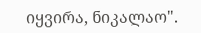იყვირა, ნიკალაო".